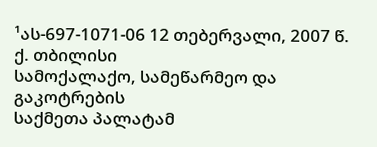¹ას-697-1071-06 12 თებერვალი, 2007 წ.
ქ. თბილისი
სამოქალაქო, სამეწარმეო და გაკოტრების
საქმეთა პალატამ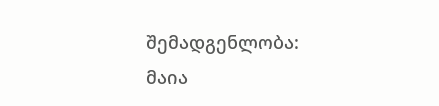შემადგენლობა:
მაია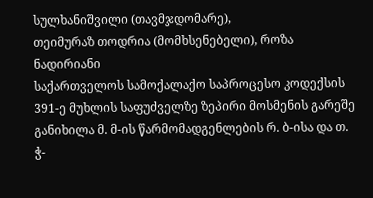სულხანიშვილი (თავმჯდომარე),
თეიმურაზ თოდრია (მომხსენებელი), როზა ნადირიანი
საქართველოს სამოქალაქო საპროცესო კოდექსის 391-ე მუხლის საფუძველზე ზეპირი მოსმენის გარეშე განიხილა მ. მ-ის წარმომადგენლების რ. ბ-ისა და თ. ჭ-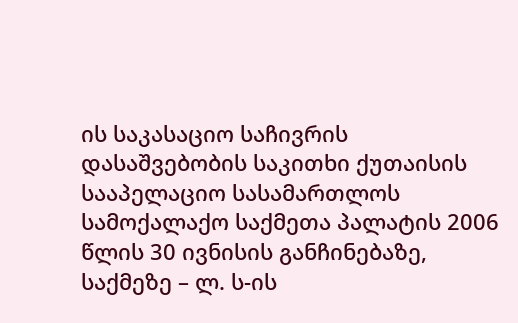ის საკასაციო საჩივრის დასაშვებობის საკითხი ქუთაისის სააპელაციო სასამართლოს სამოქალაქო საქმეთა პალატის 2006 წლის 30 ივნისის განჩინებაზე, საქმეზე – ლ. ს-ის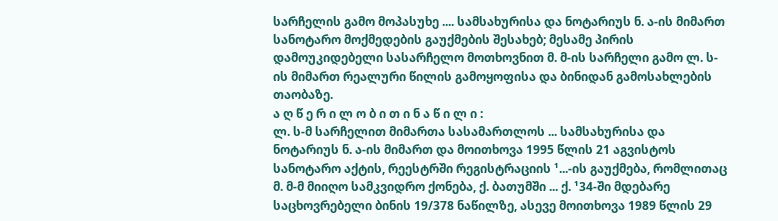სარჩელის გამო მოპასუხე .... სამსახურისა და ნოტარიუს ნ. ა-ის მიმართ სანოტარო მოქმედების გაუქმების შესახებ; მესამე პირის დამოუკიდებელი სასარჩელო მოთხოვნით მ. მ-ის სარჩელი გამო ლ. ს-ის მიმართ რეალური წილის გამოყოფისა და ბინიდან გამოსახლების თაობაზე.
ა ღ წ ე რ ი ლ ო ბ ი თ ი ნ ა წ ი ლ ი :
ლ. ს-მ სარჩელით მიმართა სასამართლოს ... სამსახურისა და ნოტარიუს ნ. ა-ის მიმართ და მოითხოვა 1995 წლის 21 აგვისტოს სანოტარო აქტის, რეესტრში რეგისტრაციის ¹...-ის გაუქმება, რომლითაც მ. მ-მ მიიღო სამკვიდრო ქონება, ქ. ბათუმში ... ქ. ¹34-ში მდებარე საცხოვრებელი ბინის 19/378 ნაწილზე, ასევე მოითხოვა 1989 წლის 29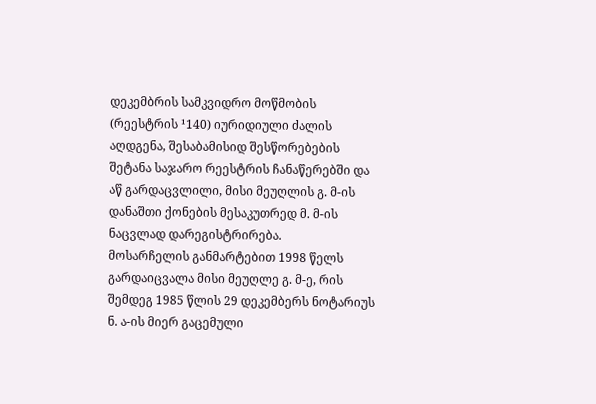დეკემბრის სამკვიდრო მოწმობის (რეესტრის ¹140) იურიდიული ძალის აღდგენა, შესაბამისიდ შესწორებების შეტანა საჯარო რეესტრის ჩანაწერებში და აწ გარდაცვლილი, მისი მეუღლის გ. მ-ის დანაშთი ქონების მესაკუთრედ მ. მ-ის ნაცვლად დარეგისტრირება.
მოსარჩელის განმარტებით 1998 წელს გარდაიცვალა მისი მეუღლე გ. მ-ე, რის შემდეგ 1985 წლის 29 დეკემბერს ნოტარიუს ნ. ა-ის მიერ გაცემული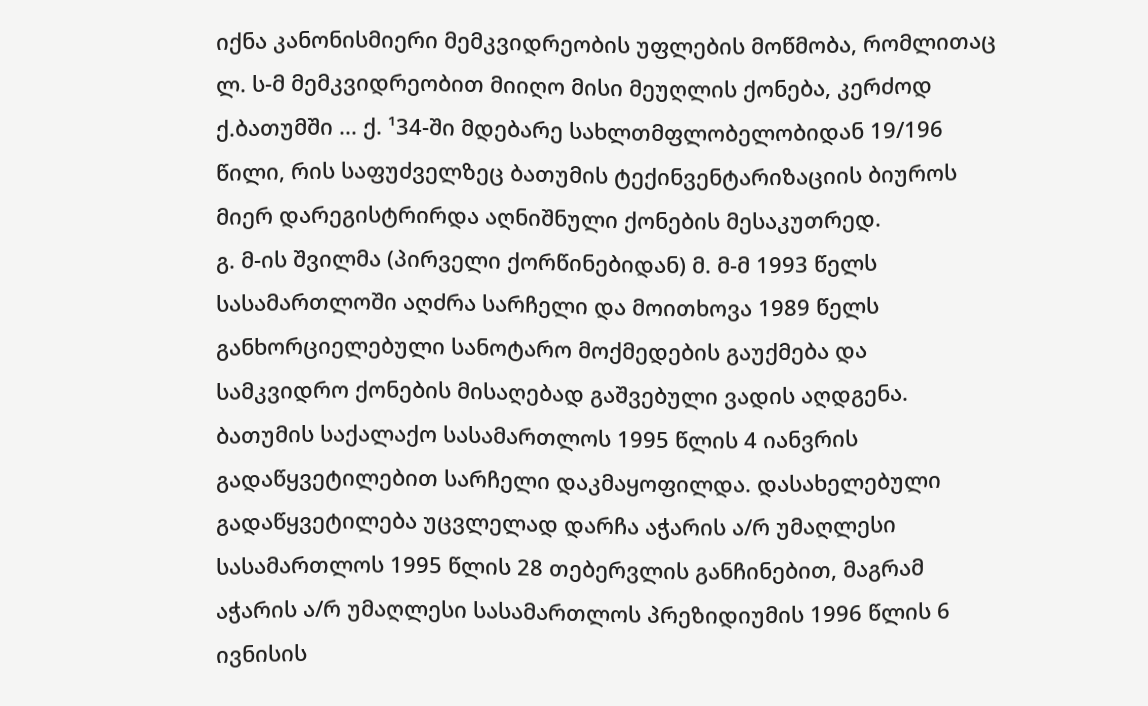იქნა კანონისმიერი მემკვიდრეობის უფლების მოწმობა, რომლითაც ლ. ს-მ მემკვიდრეობით მიიღო მისი მეუღლის ქონება, კერძოდ ქ.ბათუმში ... ქ. ¹34-ში მდებარე სახლთმფლობელობიდან 19/196 წილი, რის საფუძველზეც ბათუმის ტექინვენტარიზაციის ბიუროს მიერ დარეგისტრირდა აღნიშნული ქონების მესაკუთრედ.
გ. მ-ის შვილმა (პირველი ქორწინებიდან) მ. მ-მ 1993 წელს სასამართლოში აღძრა სარჩელი და მოითხოვა 1989 წელს განხორციელებული სანოტარო მოქმედების გაუქმება და სამკვიდრო ქონების მისაღებად გაშვებული ვადის აღდგენა. ბათუმის საქალაქო სასამართლოს 1995 წლის 4 იანვრის გადაწყვეტილებით სარჩელი დაკმაყოფილდა. დასახელებული გადაწყვეტილება უცვლელად დარჩა აჭარის ა/რ უმაღლესი სასამართლოს 1995 წლის 28 თებერვლის განჩინებით, მაგრამ აჭარის ა/რ უმაღლესი სასამართლოს პრეზიდიუმის 1996 წლის 6 ივნისის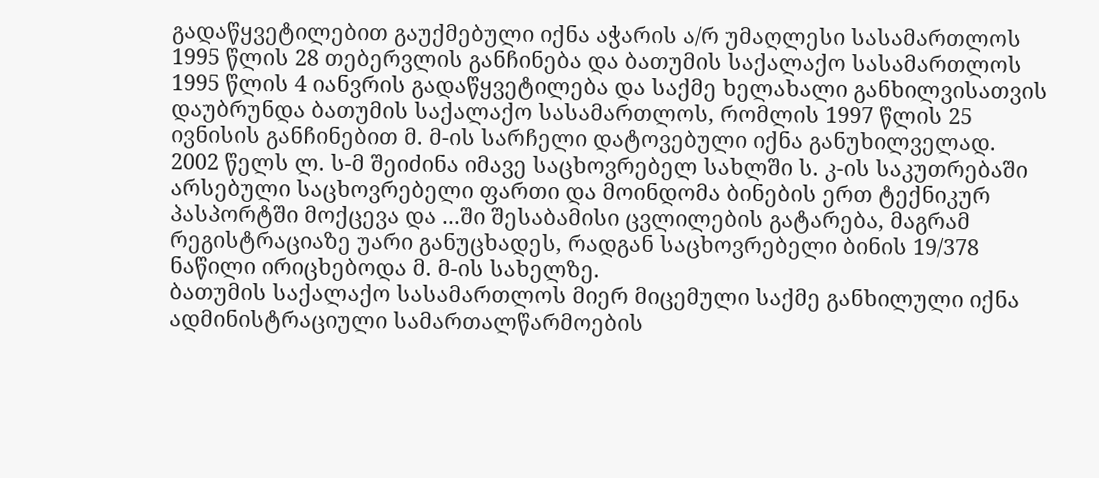გადაწყვეტილებით გაუქმებული იქნა აჭარის ა/რ უმაღლესი სასამართლოს 1995 წლის 28 თებერვლის განჩინება და ბათუმის საქალაქო სასამართლოს 1995 წლის 4 იანვრის გადაწყვეტილება და საქმე ხელახალი განხილვისათვის დაუბრუნდა ბათუმის საქალაქო სასამართლოს, რომლის 1997 წლის 25 ივნისის განჩინებით მ. მ-ის სარჩელი დატოვებული იქნა განუხილველად.
2002 წელს ლ. ს-მ შეიძინა იმავე საცხოვრებელ სახლში ს. კ-ის საკუთრებაში არსებული საცხოვრებელი ფართი და მოინდომა ბინების ერთ ტექნიკურ პასპორტში მოქცევა და ...ში შესაბამისი ცვლილების გატარება, მაგრამ რეგისტრაციაზე უარი განუცხადეს, რადგან საცხოვრებელი ბინის 19/378 ნაწილი ირიცხებოდა მ. მ-ის სახელზე.
ბათუმის საქალაქო სასამართლოს მიერ მიცემული საქმე განხილული იქნა ადმინისტრაციული სამართალწარმოების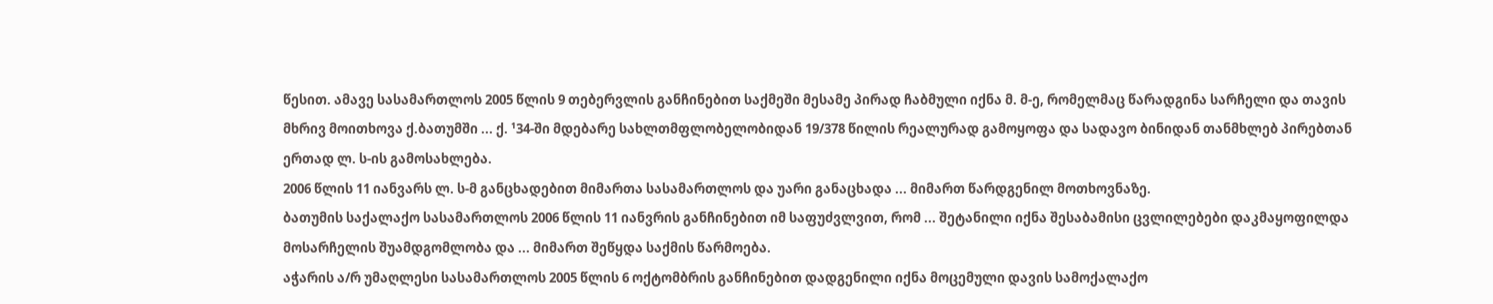წესით. ამავე სასამართლოს 2005 წლის 9 თებერვლის განჩინებით საქმეში მესამე პირად ჩაბმული იქნა მ. მ-ე, რომელმაც წარადგინა სარჩელი და თავის მხრივ მოითხოვა ქ.ბათუმში ... ქ. ¹34-ში მდებარე სახლთმფლობელობიდან 19/378 წილის რეალურად გამოყოფა და სადავო ბინიდან თანმხლებ პირებთან ერთად ლ. ს-ის გამოსახლება.
2006 წლის 11 იანვარს ლ. ს-მ განცხადებით მიმართა სასამართლოს და უარი განაცხადა ... მიმართ წარდგენილ მოთხოვნაზე.
ბათუმის საქალაქო სასამართლოს 2006 წლის 11 იანვრის განჩინებით იმ საფუძვლვით, რომ ... შეტანილი იქნა შესაბამისი ცვლილებები დაკმაყოფილდა მოსარჩელის შუამდგომლობა და ... მიმართ შეწყდა საქმის წარმოება.
აჭარის ა/რ უმაღლესი სასამართლოს 2005 წლის 6 ოქტომბრის განჩინებით დადგენილი იქნა მოცემული დავის სამოქალაქო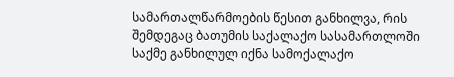სამართალწარმოების წესით განხილვა, რის შემდეგაც ბათუმის საქალაქო სასამართლოში საქმე განხილულ იქნა სამოქალაქო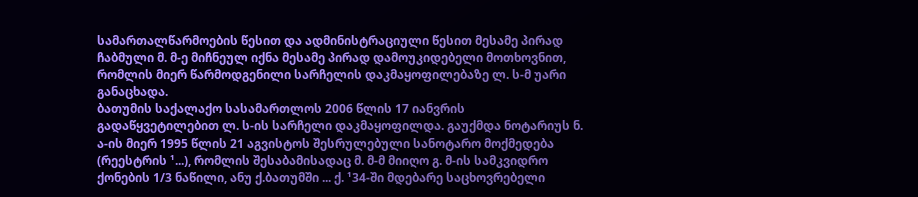სამართალწარმოების წესით და ადმინისტრაციული წესით მესამე პირად ჩაბმული მ. მ-ე მიჩნეულ იქნა მესამე პირად დამოუკიდებელი მოთხოვნით, რომლის მიერ წარმოდგენილი სარჩელის დაკმაყოფილებაზე ლ. ს-მ უარი განაცხადა.
ბათუმის საქალაქო სასამართლოს 2006 წლის 17 იანვრის გადაწყვეტილებით ლ. ს-ის სარჩელი დაკმაყოფილდა. გაუქმდა ნოტარიუს ნ. ა-ის მიერ 1995 წლის 21 აგვისტოს შესრულებული სანოტარო მოქმედება (რეესტრის ¹...), რომლის შესაბამისადაც მ. მ-მ მიიღო გ. მ-ის სამკვიდრო ქონების 1/3 ნაწილი, ანუ ქ.ბათუმში ... ქ. ¹34-ში მდებარე საცხოვრებელი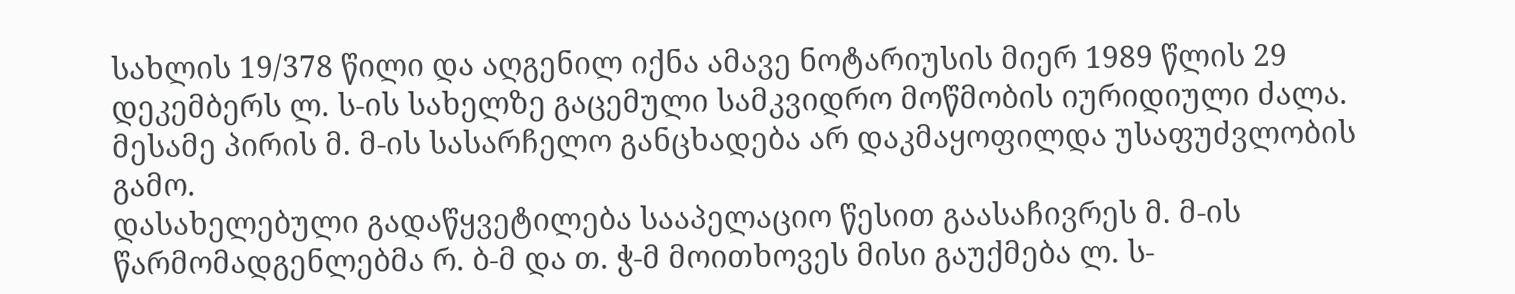სახლის 19/378 წილი და აღგენილ იქნა ამავე ნოტარიუსის მიერ 1989 წლის 29 დეკემბერს ლ. ს-ის სახელზე გაცემული სამკვიდრო მოწმობის იურიდიული ძალა. მესამე პირის მ. მ-ის სასარჩელო განცხადება არ დაკმაყოფილდა უსაფუძვლობის გამო.
დასახელებული გადაწყვეტილება სააპელაციო წესით გაასაჩივრეს მ. მ-ის წარმომადგენლებმა რ. ბ-მ და თ. ჭ-მ მოითხოვეს მისი გაუქმება ლ. ს-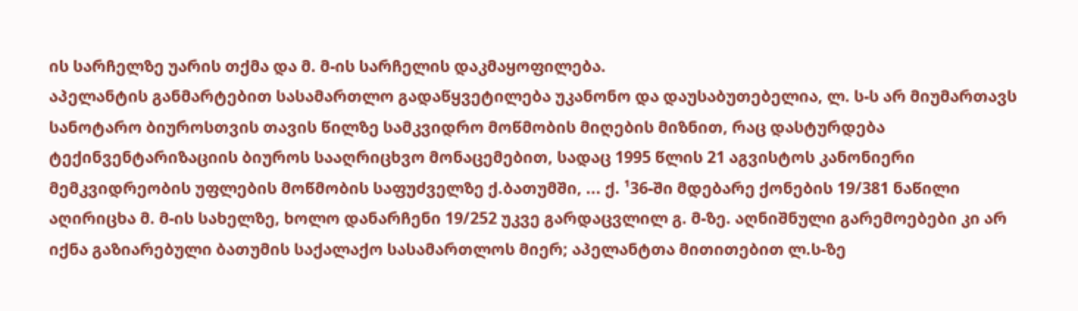ის სარჩელზე უარის თქმა და მ. მ-ის სარჩელის დაკმაყოფილება.
აპელანტის განმარტებით სასამართლო გადაწყვეტილება უკანონო და დაუსაბუთებელია, ლ. ს-ს არ მიუმართავს სანოტარო ბიუროსთვის თავის წილზე სამკვიდრო მოწმობის მიღების მიზნით, რაც დასტურდება ტექინვენტარიზაციის ბიუროს სააღრიცხვო მონაცემებით, სადაც 1995 წლის 21 აგვისტოს კანონიერი მემკვიდრეობის უფლების მოწმობის საფუძველზე ქ.ბათუმში, ... ქ. ¹36-ში მდებარე ქონების 19/381 ნაწილი აღირიცხა მ. მ-ის სახელზე, ხოლო დანარჩენი 19/252 უკვე გარდაცვლილ გ. მ-ზე. აღნიშნული გარემოებები კი არ იქნა გაზიარებული ბათუმის საქალაქო სასამართლოს მიერ; აპელანტთა მითითებით ლ.ს-ზე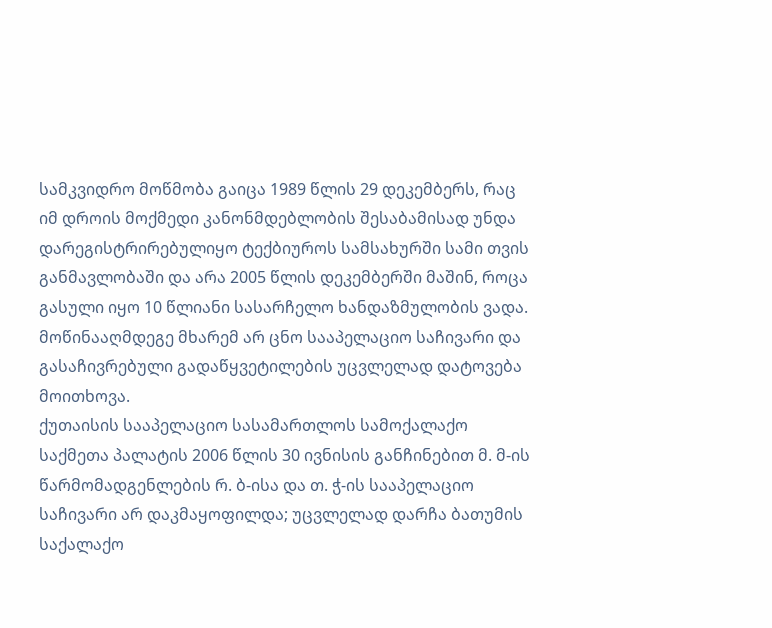სამკვიდრო მოწმობა გაიცა 1989 წლის 29 დეკემბერს, რაც იმ დროის მოქმედი კანონმდებლობის შესაბამისად უნდა დარეგისტრირებულიყო ტექბიუროს სამსახურში სამი თვის განმავლობაში და არა 2005 წლის დეკემბერში მაშინ, როცა გასული იყო 10 წლიანი სასარჩელო ხანდაზმულობის ვადა.
მოწინააღმდეგე მხარემ არ ცნო სააპელაციო საჩივარი და გასაჩივრებული გადაწყვეტილების უცვლელად დატოვება მოითხოვა.
ქუთაისის სააპელაციო სასამართლოს სამოქალაქო საქმეთა პალატის 2006 წლის 30 ივნისის განჩინებით მ. მ-ის წარმომადგენლების რ. ბ-ისა და თ. ჭ-ის სააპელაციო საჩივარი არ დაკმაყოფილდა; უცვლელად დარჩა ბათუმის საქალაქო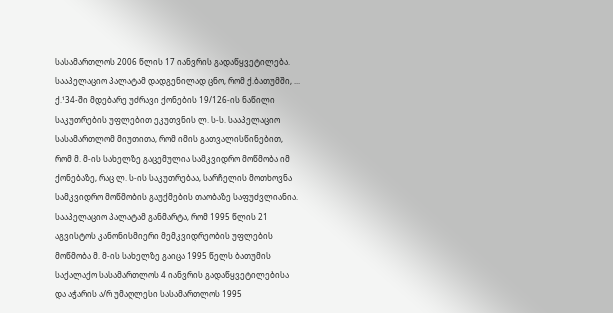სასამართლოს 2006 წლის 17 იანვრის გადაწყვეტილება.
სააპელაციო პალატამ დადგენილად ცნო, რომ ქ.ბათუმში, ... ქ.¹34-ში მდებარე უძრავი ქონების 19/126-ის ნაწილი საკუთრების უფლებით ეკუთვნის ლ. ს-ს. სააპელაციო სასამართლომ მიუთითა, რომ იმის გათვალისწინებით, რომ მ. მ-ის სახელზე გაცემულია სამკვიდრო მოწმობა იმ ქონებაზე, რაც ლ. ს-ის საკუთრებაა, სარჩელის მოთხოვნა სამკვიდრო მოწმობის გაუქმების თაობაზე საფუძვლიანია. სააპელაციო პალატამ განმარტა, რომ 1995 წლის 21 აგვისტოს კანონისმიერი მემკვიდრეობის უფლების მოწმობა მ. მ-ის სახელზე გაიცა 1995 წელს ბათუმის საქალაქო სასამართლოს 4 იანვრის გადაწყვეტილებისა და აჭარის ა/რ უმაღლესი სასამართლოს 1995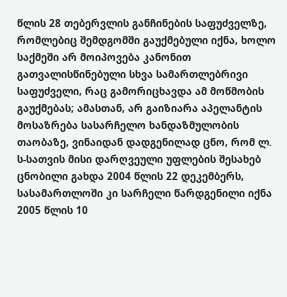წლის 28 თებერვლის განჩინების საფუძველზე, რომლებიც შემდგომში გაუქმებული იქნა, ხოლო საქმეში არ მოიპოვება კანონით გათვალისწინებული სხვა სამართლებრივი საფუძველი, რაც გამორიცხავდა ამ მოწმობის გაუქმებას; ამასთან, არ გაიზიარა აპელანტის მოსაზრება სასარჩელო ხანდაზმულობის თაობაზე, ვინაიდან დადგენილად ცნო, რომ ლ. ს-სათვის მისი დარღვეული უფლების შესახებ ცნობილი გახდა 2004 წლის 22 დეკემბერს, სასამართლოში კი სარჩელი წარდგენილი იქნა 2005 წლის 10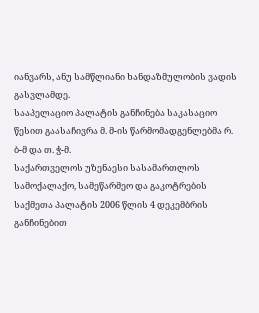იანვარს, ანუ სამწლიანი ხანდაზმულობის ვადის გასვლამდე.
სააპელაციო პალატის განჩინება საკასაციო წესით გაასაჩივრა მ. მ-ის წარმომადგენლებმა რ. ბ-მ და თ. ჭ-მ.
საქართველოს უზენაესი სასამართლოს სამოქალაქო, სამეწარმეო და გაკოტრების საქმეთა პალატის 2006 წლის 4 დეკემბრის განჩინებით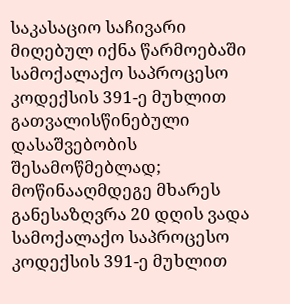საკასაციო საჩივარი მიღებულ იქნა წარმოებაში სამოქალაქო საპროცესო კოდექსის 391-ე მუხლით გათვალისწინებული დასაშვებობის შესამოწმებლად; მოწინააღმდეგე მხარეს განესაზღვრა 20 დღის ვადა სამოქალაქო საპროცესო კოდექსის 391-ე მუხლით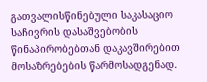გათვალისწინებული საკასაციო საჩივრის დასაშვებობის წინაპირობებთან დაკავშირებით მოსაზრებების წარმოსადგენად.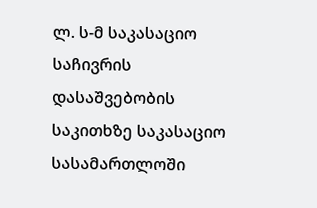ლ. ს-მ საკასაციო საჩივრის დასაშვებობის საკითხზე საკასაციო სასამართლოში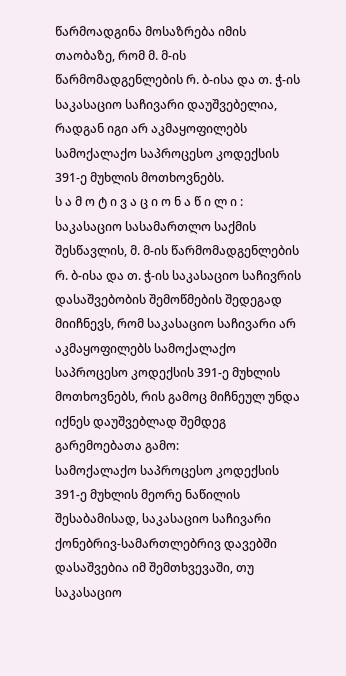წარმოადგინა მოსაზრება იმის თაობაზე, რომ მ. მ-ის წარმომადგენლების რ. ბ-ისა და თ. ჭ-ის საკასაციო საჩივარი დაუშვებელია, რადგან იგი არ აკმაყოფილებს სამოქალაქო საპროცესო კოდექსის 391-ე მუხლის მოთხოვნებს.
ს ა მ ო ტ ი ვ ა ც ი ო ნ ა წ ი ლ ი :
საკასაციო სასამართლო საქმის შესწავლის, მ. მ-ის წარმომადგენლების რ. ბ-ისა და თ. ჭ-ის საკასაციო საჩივრის დასაშვებობის შემოწმების შედეგად მიიჩნევს, რომ საკასაციო საჩივარი არ აკმაყოფილებს სამოქალაქო საპროცესო კოდექსის 391-ე მუხლის მოთხოვნებს, რის გამოც მიჩნეულ უნდა იქნეს დაუშვებლად შემდეგ გარემოებათა გამო:
სამოქალაქო საპროცესო კოდექსის 391-ე მუხლის მეორე ნაწილის შესაბამისად, საკასაციო საჩივარი ქონებრივ-სამართლებრივ დავებში დასაშვებია იმ შემთხვევაში, თუ საკასაციო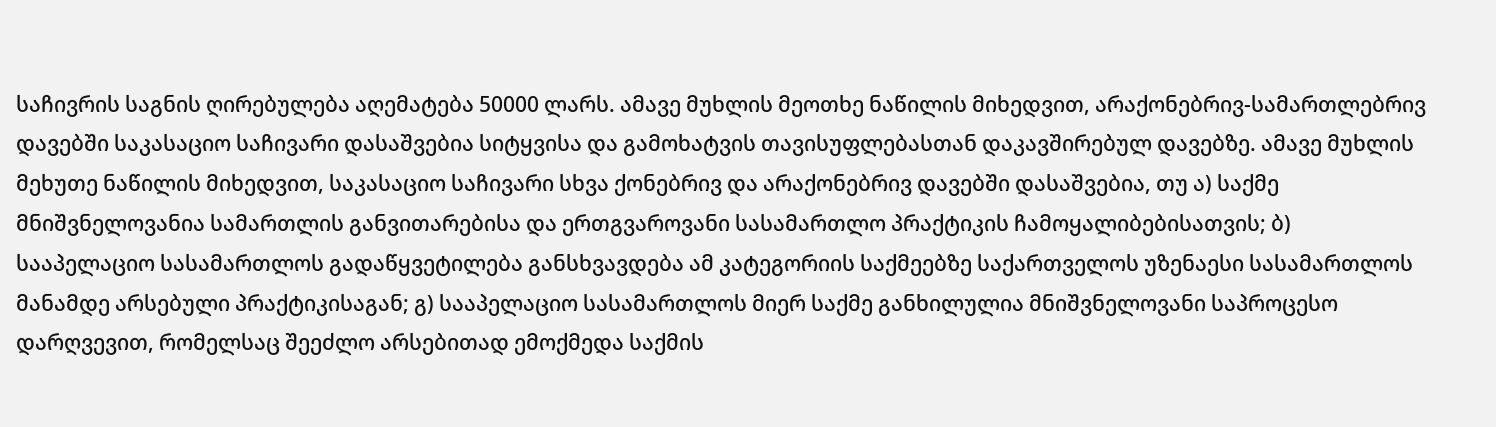საჩივრის საგნის ღირებულება აღემატება 50000 ლარს. ამავე მუხლის მეოთხე ნაწილის მიხედვით, არაქონებრივ-სამართლებრივ დავებში საკასაციო საჩივარი დასაშვებია სიტყვისა და გამოხატვის თავისუფლებასთან დაკავშირებულ დავებზე. ამავე მუხლის მეხუთე ნაწილის მიხედვით, საკასაციო საჩივარი სხვა ქონებრივ და არაქონებრივ დავებში დასაშვებია, თუ ა) საქმე მნიშვნელოვანია სამართლის განვითარებისა და ერთგვაროვანი სასამართლო პრაქტიკის ჩამოყალიბებისათვის; ბ) სააპელაციო სასამართლოს გადაწყვეტილება განსხვავდება ამ კატეგორიის საქმეებზე საქართველოს უზენაესი სასამართლოს მანამდე არსებული პრაქტიკისაგან; გ) სააპელაციო სასამართლოს მიერ საქმე განხილულია მნიშვნელოვანი საპროცესო დარღვევით, რომელსაც შეეძლო არსებითად ემოქმედა საქმის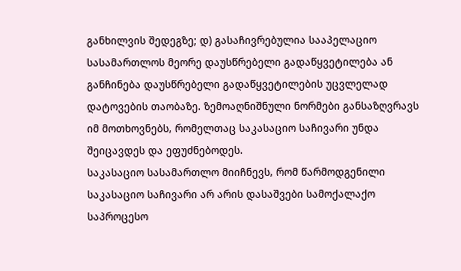განხილვის შედეგზე; დ) გასაჩივრებულია სააპელაციო სასამართლოს მეორე დაუსწრებელი გადაწყვეტილება ან განჩინება დაუსწრებელი გადაწყვეტილების უცვლელად დატოვების თაობაზე. ზემოაღნიშნული ნორმები განსაზღვრავს იმ მოთხოვნებს, რომელთაც საკასაციო საჩივარი უნდა შეიცავდეს და ეფუძნებოდეს.
საკასაციო სასამართლო მიიჩნევს, რომ წარმოდგენილი საკასაციო საჩივარი არ არის დასაშვები სამოქალაქო საპროცესო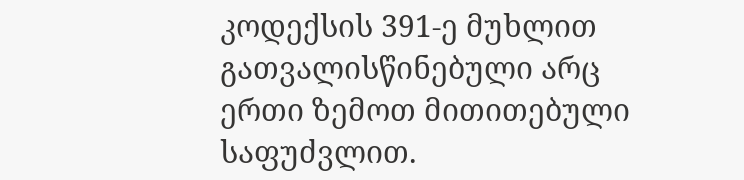კოდექსის 391-ე მუხლით გათვალისწინებული არც ერთი ზემოთ მითითებული საფუძვლით.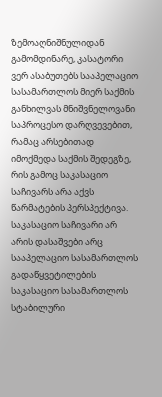ზემოაღნიშნულიდან გამომდინარე, კასატორი ვერ ასაბუთებს სააპელაციო სასამართლოს მიერ საქმის განხილვას მნიშვნელოვანი საპროცესო დარღვევებით, რამაც არსებითად იმოქმედა საქმის შედეგზე, რის გამოც საკასაციო საჩივარს არა აქვს წარმატების პერსპექტივა.
საკასაციო საჩივარი არ არის დასაშვები არც სააპელაციო სასამართლოს გადაწყვეტილების საკასაციო სასამართლოს სტაბილური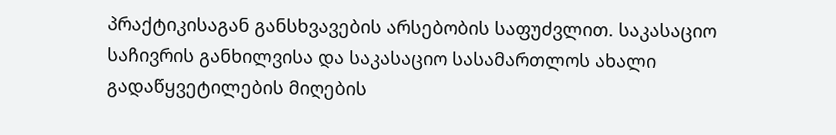პრაქტიკისაგან განსხვავების არსებობის საფუძვლით. საკასაციო საჩივრის განხილვისა და საკასაციო სასამართლოს ახალი გადაწყვეტილების მიღების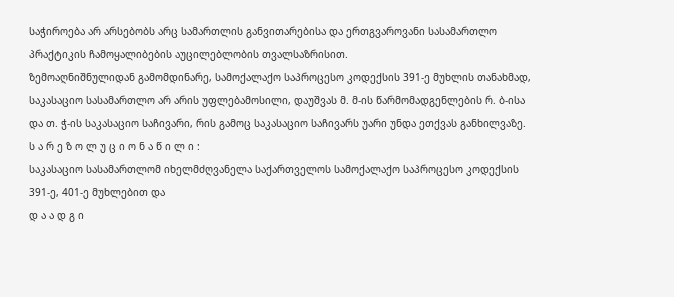საჭიროება არ არსებობს არც სამართლის განვითარებისა და ერთგვაროვანი სასამართლო პრაქტიკის ჩამოყალიბების აუცილებლობის თვალსაზრისით.
ზემოაღნიშნულიდან გამომდინარე, სამოქალაქო საპროცესო კოდექსის 391-ე მუხლის თანახმად, საკასაციო სასამართლო არ არის უფლებამოსილი, დაუშვას მ. მ-ის წარმომადგენლების რ. ბ-ისა და თ. ჭ-ის საკასაციო საჩივარი, რის გამოც საკასაციო საჩივარს უარი უნდა ეთქვას განხილვაზე.
ს ა რ ე ზ ო ლ უ ც ი ო ნ ა წ ი ლ ი :
საკასაციო სასამართლომ იხელმძღვანელა საქართველოს სამოქალაქო საპროცესო კოდექსის 391-ე, 401-ე მუხლებით და
დ ა ა დ გ ი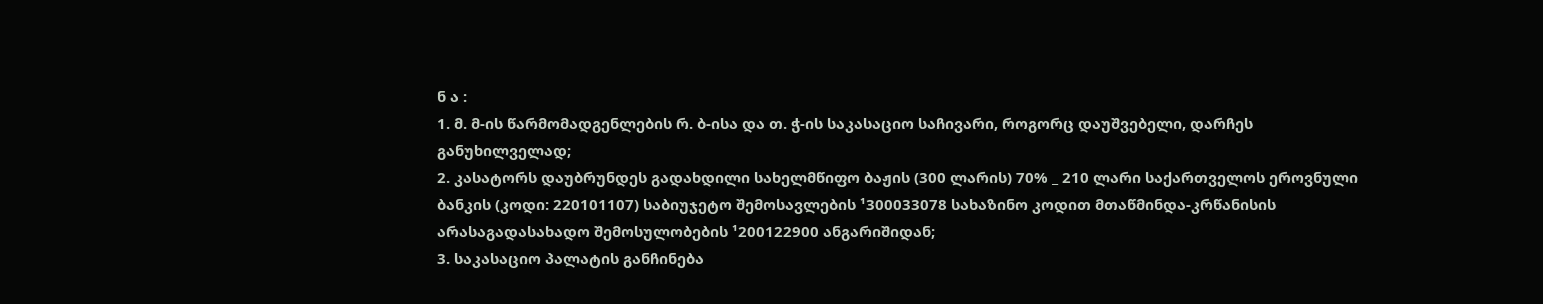ნ ა :
1. მ. მ-ის წარმომადგენლების რ. ბ-ისა და თ. ჭ-ის საკასაციო საჩივარი, როგორც დაუშვებელი, დარჩეს განუხილველად;
2. კასატორს დაუბრუნდეს გადახდილი სახელმწიფო ბაჟის (300 ლარის) 70% _ 210 ლარი საქართველოს ეროვნული ბანკის (კოდი: 220101107) საბიუჯეტო შემოსავლების ¹300033078 სახაზინო კოდით მთაწმინდა-კრწანისის არასაგადასახადო შემოსულობების ¹200122900 ანგარიშიდან;
3. საკასაციო პალატის განჩინება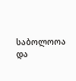საბოლოოა და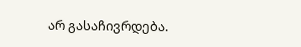არ გასაჩივრდება.